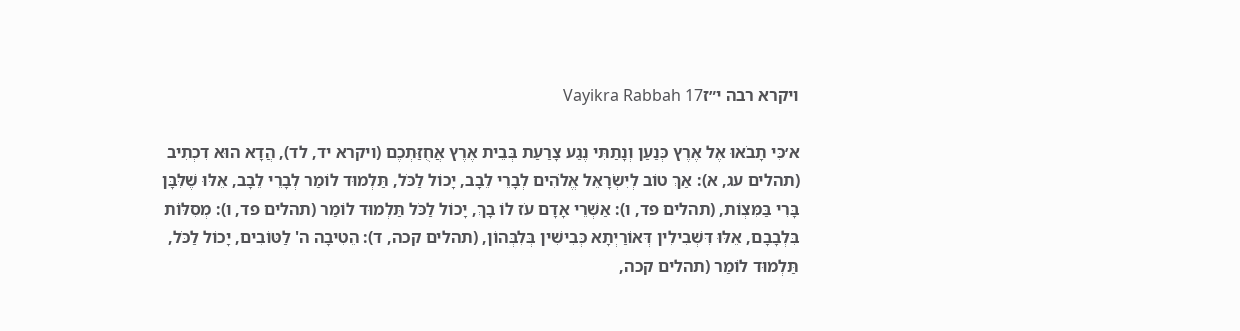ויקרא רבה י״זVayikra Rabbah 17

א׳כִּי תָבֹאוּ אֶל אֶרֶץ כְּנַעַן וְנָתַתִּי נֶגַע צָרַעַת בְּבֵית אֶרֶץ אֲחֻזַּתְכֶם (ויקרא יד, לד), הֲדָא הוּא דִכְתִיב (תהלים עג, א): אַךְ טוֹב לְיִשְׂרָאֵל אֱלֹהִים לְבָרֵי לֵבָב, יָכוֹל לַכֹּל, תַּלְמוּד לוֹמַר לְבָרֵי לֵבָב, אֵלּוּ שֶׁלִּבָּן בָּרִי בַּמִּצְוֹת, (תהלים פד, ו): אַשְׁרֵי אָדָם עֹז לוֹ בָךְ, יָכוֹל לַכֹּל תַּלְמוּד לוֹמַר (תהלים פד, ו): מְסִלּוֹת בִּלְבָבָם, אֵלּוּ דִּשְׁבִילִין דְּאוֹרַיְתָא כְּבִישִׁין בְּלִבְּהוֹן, (תהלים קכה, ד): הֵטִיבָה ה' לַטּוֹבִים, יָכוֹל לַכֹּל, תַּלְמוּד לוֹמַר (תהלים קכה,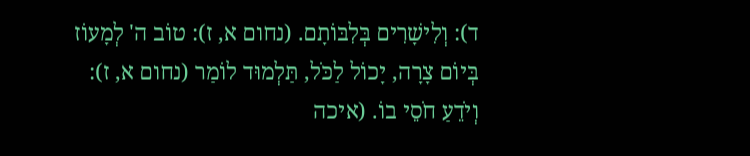ד): וְלִישָׁרִים בְּלִבּוֹתָם. (נחום א, ז): טוֹב ה' לְמָעוֹז בְּיוֹם צָרָה, יָכוֹל לַכֹּל, תַּלְמוּד לוֹמַר (נחום א, ז): וְיֹדֵעַ חֹסֵי בוֹ. (איכה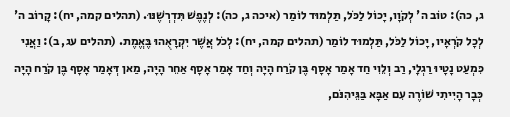ג, כה): טוֹב ה' לְקֹוָו, יָכוֹל לַכֹּל, תַּלְמוּד לוֹמַר (איכה ג, כה): לְנֶפֶשׁ תִּדְרְשֶׁנּוּ. (תהלים קמה, יח): קָרוֹב ה' לְכָל קֹרְאָיו, יָכוֹל לַכֹּל, תַּלְמוּד לוֹמַר (תהלים קמה, יח): לְכֹל אֲשֶׁר יִקְרָאֻהוּ בֶּאֱמֶת. (תהלים עג, ב): וַאֲנִי כִּמְעַט נָטָיוּ רַגְלָי, רַב וְלֵוִי חַד אָמַר אָסָף בֶּן קֹרַח הָיָה וְחַד אָמַר אָסָף אַחֵר הָיָה, מַאן דְּאָמַר אָסָף בֶּן קֹרַח הָיָה כְּבָר הָיִיתִי שׁוֹרֶה עִם אַבָּא בַּגֵּיהִנֹּם,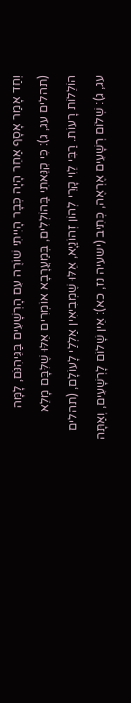וְחַד אָמַר אָסָף אַחֵר הָיָה כְּבָר הָיִיתִי שׁוֹרֶה עִם הָרְשָׁעִים בַּגֵּיהִנֹּם, לָמָּה (תהלים עג, ג): כִּי קִנֵּאתִי בַּהוֹלְלִים, בְּמַעֲרָבָא אוֹמְרִים אֵלּוּ שֶׁלִּבָּם מָלֵא הוֹלֵלוֹת רָעוֹת. רַבִּי לֵוִי קָרֵי לְהוֹן זְהוֹנַיָא, אֵלּוּ שֶׁמְבִיאִין אַלְלַי לָעוֹלָם, (תהלים עג, ג): שְׁלוֹם רְשָׁעִים אֶרְאֶה, כְּתִיב (ישעיה נז, כא): אֵין שָׁלוֹם לָרְשָׁעִים, וְאַתָּה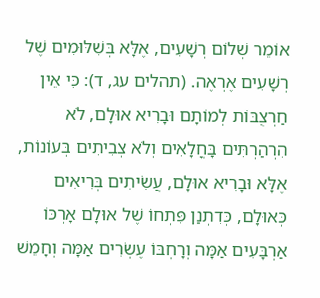אוֹמֵר שְׁלוֹם רְשָׁעִים, אֶלָּא בְּשִׁלּוּמִים שֶׁל רְשָׁעִים אֶרְאֶה. (תהלים עג, ד): כִּי אֵין חַרְצֻבּוֹת לְמוֹתָם וּבָרִיא אוּלָם, לֹא הִרְהַרְתִּים בָּחֳלָאִים וְלֹא צְבִיתִים בְּעוֹנוֹת, אֶלָּא וּבָרִיא אוּלָם, עֲשִׂיתִים בְּרִיאִים כְּאוּלָם, כְּדִתְנַן פִּתְחוֹ שֶׁל אוּלָם אָרְכּוֹ אַרְבָּעִים אַמָּה וְרָחְבּוֹ עֶשְׂרִים אַמָּה וְחָמֵשׁ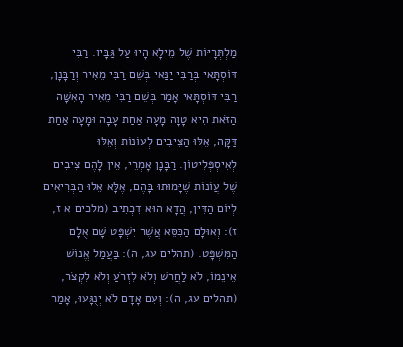מַלְתְּרָיּוֹת שֶׁל מֵילָא הָיוּ עַל גַּבָּיו. רַבִּי דּוֹסְתָּאי בְּרַבִּי יַנַּאי בְּשֵׁם רַבִּי מֵאִיר וְרַבָּנָן, רַבִּי דּוֹסְתָּאי אָמַר בְּשֵׁם רַבִּי מֵאִיר הָאִשָּׁה הַזֹּאת הִיא טָוָה מָעָה אַחַת עָבָה וּמָעָה אַחַת דַּקָּה, אֵלּוּ הַצִּיבִים לְעוֹנוֹת וְאֵלּוּ לְאִיסְפְּלִיטוֹן. רַבָּנָן אָמְרֵי, אֵין לָהֶם צִיבִים שֶׁל עֲוֹנוֹת שֶׁיָּמוּתוּ בָּהֶם, אֶלָּא אֵלוּ הַבְּרִיאִים לְיוֹם הַדִּין, הֲדָא הוּא דִכְתִיב (מלכים א ז, ז): וְאוּלָם הַכִּסֵּא אֲשֶׁר יִשְׁפָּט שָׁם אֻלָם הַמִּשְׁפָּט. (תהלים עג, ה): בַּעֲמַל אֱנוֹשׁ אֵינֵמוֹ, לֹא לַחֲרשׁ וְלֹא לִזְרֹעַ וְלֹא לִקְצֹר, (תהלים עג, ה): וְעִם אָדָם לֹא יְנֻגָּעוּ, אָמַר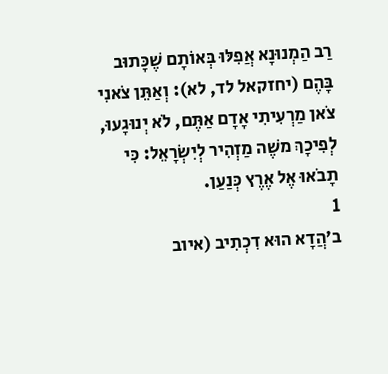רַב הַמְנוּנָא אֲפִלּוּ בְּאוֹתָם שֶׁכָּתוּב בָּהֶם (יחזקאל לד, לא): וְאַתֵּן צֹאנִי צֹאן מַרְעִיתִי אָדָם אַתֶּם, לֹא יְנוּגָעוּ, לְפִיכָךְ משֶׁה מַזְהִיר לְיִשְׂרָאֵל: כִּי תָבֹאוּ אֶל אֶרֶץ כְּנַעַן.
1
ב׳הֲדָא הוּא דִכְתִיב (איוב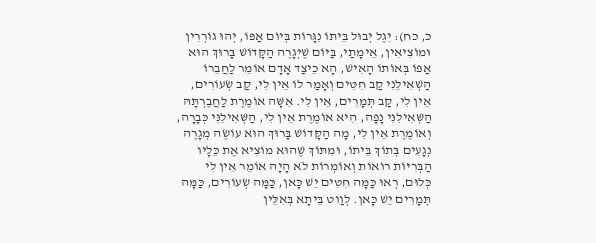כ, כח): יִגֶל יְבוּל בֵּיתוֹ נִגָּרוֹת בְּיוֹם אַפּוֹ, יְהוּ גוֹרְרִין וּמוֹצִיאִין, אֵימָתַי, בַּיּוֹם שֶׁיְּגָרֶה הַקָּדוֹשׁ בָּרוּךְ הוּא אַפּוֹ בְּאוֹתוֹ הָאִישׁ, הָא כֵיצַד אָדָם אוֹמֵר לַחֲבֵרוֹ הַשְׁאִילֵנִי קַב חִטִּים וְאָמַר לוֹ אֵין לִי, קַב שְׂעוֹרִים, אֵין לִי, קַב תְּמָרִים, אֵין לִי. אִשָּׁה אוֹמֶרֶת לַחֲבֶרְתָּהּ הַשְּׁאִילִנִּי נָפָה, הִיא אוֹמֶרֶת אֵין לִי, הַשְּׁאִילִנִּי כְּבָרָה, וְאוֹמֶרֶת אֵין לִי, מָה הַקָּדוֹשׁ בָּרוּךְ הוּא עוֹשֶׂה מְגָרֶה נְגָעִים בְּתוֹךְ בֵּיתוֹ, וּמִתּוֹךְ שֶׁהוּא מוֹצִיא אֶת כֵּלָיו הַבְּרִיּוֹת רוֹאוֹת וְאוֹמְרוֹת לֹא הָיָה אוֹמֵר אֵין לִי כְּלוּם, רְאוּ כַּמָּה חִטִּים יֵשׁ כָּאן, כַּמָּה שְׂעוֹרִים, כַּמָּה תְּמָרִים יֵשׁ כָּאן. לְוַוט בֵּיתָא בְּאִלֵּין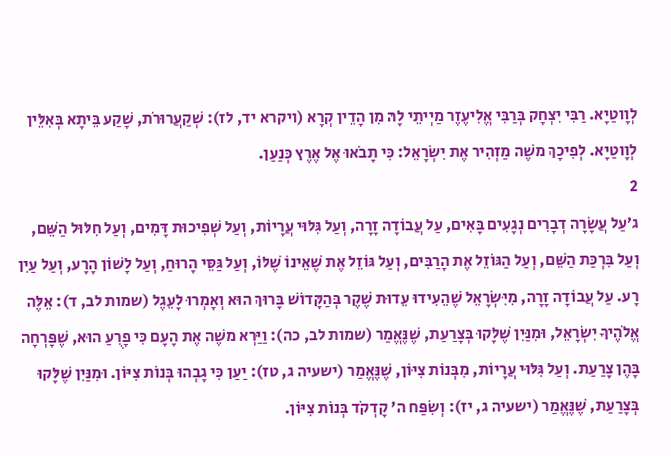לְוָוטַיָא. רַבִּי יִצְחָק בְּרַבִּי אֱלִיעֶזֶר מַיְיתֵי לָהּ מִן הָדֵין קְרָא (ויקרא יד, לז): שְׁקַעֲרוּרֹת, שָׁקַע בֵּיתָא בְּאִלֵּין לְוָוטַיָא. לְפִיכָךְ משֶׁה מַזְהִיר אֶת יִשְׂרָאֵל: כִּי תָבֹאוּ אֶל אֶרֶץ כְּנַעַן.
2
ג׳עַל עֲשָׂרָה דְבָרִים נְגָעִים בָּאִים, עַל עֲבוֹדָה זָרָה, וְעַל גִּלּוּי עֲרָיוֹת, וְעַל שְׁפִיכוּת דָּמִים, וְעַל חִלּוּל הַשֵּׁם, וְעַל בִּרְכַּת הַשֵּׁם, וְעַל הַגּוֹזֵל אֶת הָרַבִּים, וְעַל גּוֹזֵל אֶת שֶׁאֵינוֹ שֶׁלּוֹ, וְעַל גַּסֵּי הָרוּחַ, וְעַל לָשׁוֹן הָרָע, וְעַל עַיִן רָע. עַל עֲבוֹדָה זָרָה, מִיִּשְׂרָאֵל שֶׁהֵעִידוּ עֵדוּת שֶׁקֶר בְּהַקָּדוֹשׁ בָּרוּךְ הוּא וְאָמְרוּ לָעֵגֶל (שמות לב, ד): אֵלֶּה אֱלֹהֶיךָ יִשְׂרָאֵל, וּמִנַּיִן שֶׁלָּקוּ בְּצָרַעַת, שֶׁנֶּאֱמַר (שמות לב, כה): וַיַּרְא משֶׁה אֶת הָעָם כִּי פָרֻעַ הוּא, שֶׁפָּרְחָה בָּהֶן צָרַעַת. וְעַל גִּלּוּי עֲרָיוֹת, מִבְּנוֹת צִיּוֹן, שֶׁנֶּאֱמַר (ישעיה ג, טז): יַעַן כִּי גָבְהוּ בְּנוֹת צִיּוֹן. וּמִנַּיִן שֶׁלָּקוּ בְּצָרַעַת, שֶׁנֶּאֱמַר (ישעיה ג, יז): וְשִׂפַּח ה' קָדְקֹד בְּנוֹת צִיּוֹן.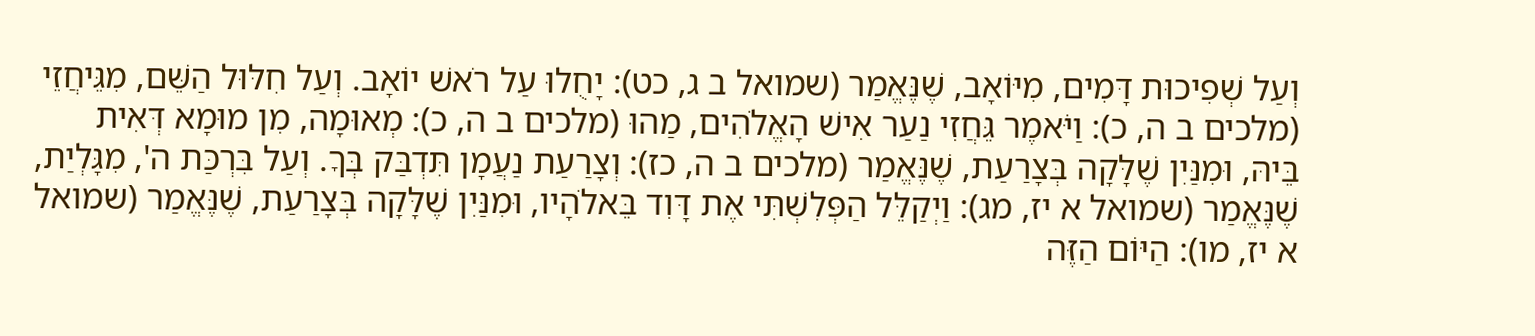וְעַל שְׁפִיכוּת דָּמִים, מִיּוֹאָב, שֶׁנֶּאֱמַר (שמואל ב ג, כט): יָחֻלוּ עַל רֹאשׁ יוֹאָב. וְעַל חִלּוּל הַשֵּׁם, מִגֵּיחֲזֵי (מלכים ב ה, כ): וַיֹּאמֶר גֵּחֲזִי נַעַר אִישׁ הָאֱלֹהִים, מַהוּ (מלכים ב ה, כ): מְאוּמָה, מִן מוּמָא דְּאִית בֵּיהּ, וּמִנַּיִן שֶׁלָּקָה בְּצָרַעַת, שֶׁנֶּאֱמַר (מלכים ב ה, כז): וְצָרַעַת נַעֲמָן תִּדְבַּק בְּךָ. וְעַל בִּרְכַּת ה', מִגָּלְיַת, שֶׁנֶּאֱמַר (שמואל א יז, מג): וַיְקַלֵּל הַפְּלִשְׁתִּי אֶת דָּוִד בֵּאלֹהָיו, וּמִנַּיִן שֶׁלָּקָה בְּצָרַעַת, שֶׁנֶּאֱמַר (שמואל א יז, מו): הַיּוֹם הַזֶּה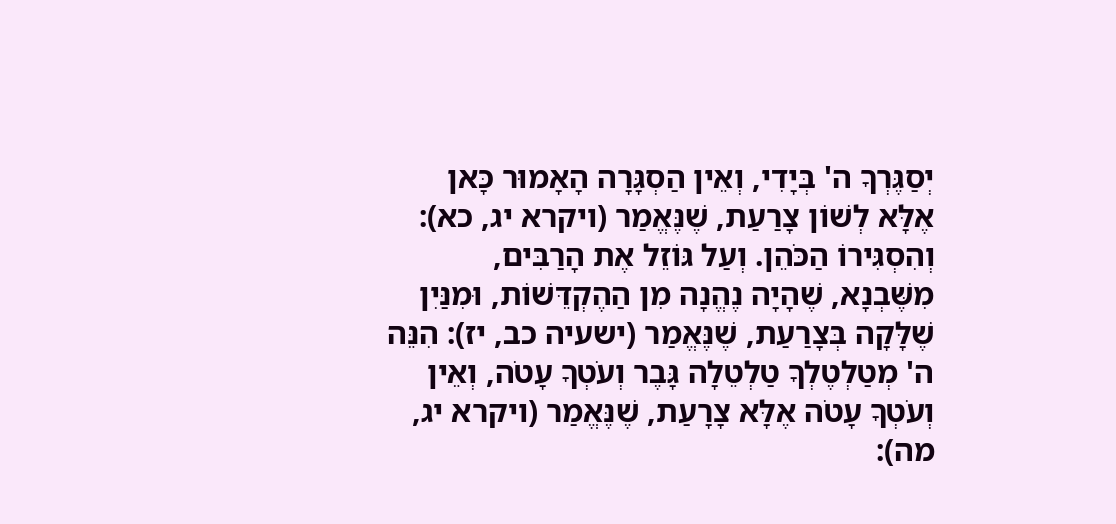יְסַגֶּרְךָ ה' בְּיָדִי, וְאֵין הַסְגָּרָה הָאָמוּר כָּאן אֶלָּא לְשׁוֹן צָרַעַת, שֶׁנֶּאֱמַר (ויקרא יג, כא): וְהִסְגִּירוֹ הַכֹּהֵן. וְעַל גּוֹזֵל אֶת הָרַבִּים, מִשֶּׁבְנָא, שֶׁהָיָה נֶהֱנָה מִן הַהֶקְדֵּשׁוֹת, וּמִנַּיִן שֶׁלָּקָה בְּצָרַעַת, שֶׁנֶּאֱמַר (ישעיה כב, יז): הִנֵּה ה' מְטַלְטֶלְךָ טַלְטֵלָה גָּבֶר וְעֹטְךָ עָטֹה, וְאֵין וְעֹטְךָ עָטֹה אֶלָּא צָרָעַת, שֶׁנֶּאֱמַר (ויקרא יג, מה):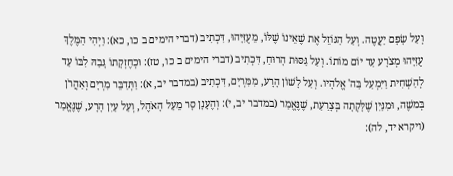וְעַל שָׂפָם יַעֲטֶה. וְעַל הַגּוֹזֵל אֶת שֶׁאֵינוֹ שֶׁלּוֹ, מֵעֻזִּיָּהוּ, דִּכְתִיב (דברי הימים ב כו, כא): וַיְהִי הַמֶּלֶךְ עֻזִּיָּהוּ מְצֹרָע עַד יוֹם מוֹתוֹ. וְעַל גַּסּוּת הָרוּחַ, דִּכְתִיב (דברי הימים ב כו, טז): וּכְחֶזְקָתוֹ גָּבַהּ לִבּוֹ עַד לְהַשְׁחִית וַיִּמְעַל בַּה' אֱלֹהָיו. וְעַל לָשׁוֹן הָרָע, מִמִּרְיָם, דִּכְתִיב (במדבר יב, א): וַתְּדַבֵּר מִרְיָם וְאַהֲרֹן בְּמשֶׁה, וּמִנַּיִן שֶׁלָּקְתָה בְּצָרַעַת, שֶׁנֶּאֱמַר (במדבר יב, י): וְהֶעָנָן סָר מֵעַל הָאֹהֶל, וְעַל עַיִן הָרָע, שֶׁנֶּאֱמַר (ויקרא יד, לה):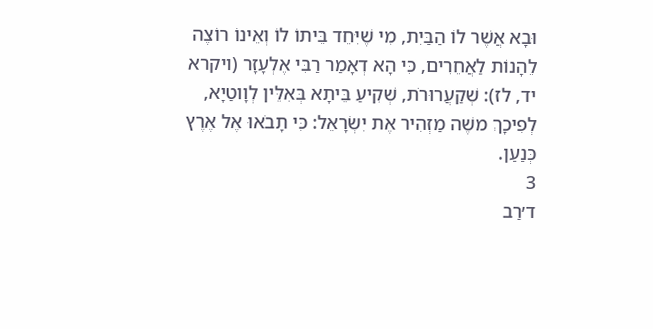וּבָא אֲשֶׁר לוֹ הַבַּיִת, מִי שֶׁיִּחֵד בֵּיתוֹ לוֹ וְאֵינוֹ רוֹצֶה לֵהָנוֹת לַאֲחֵרִים, כִּי הָא דְאָמַר רַבִּי אֶלְעָזָר (ויקרא יד, לז): שְׁקַעֲרוּרֹת, שְׁקִיעַ בֵּיתָא בְּאִלֵּין לְוָוטַיָא, לְפִיכָךְ משֶׁה מַזְהִיר אֶת יִשְׂרָאֵל: כִּי תָבֹאוּ אֶל אֶרֶץ כְּנַעַן.
3
ד׳רַב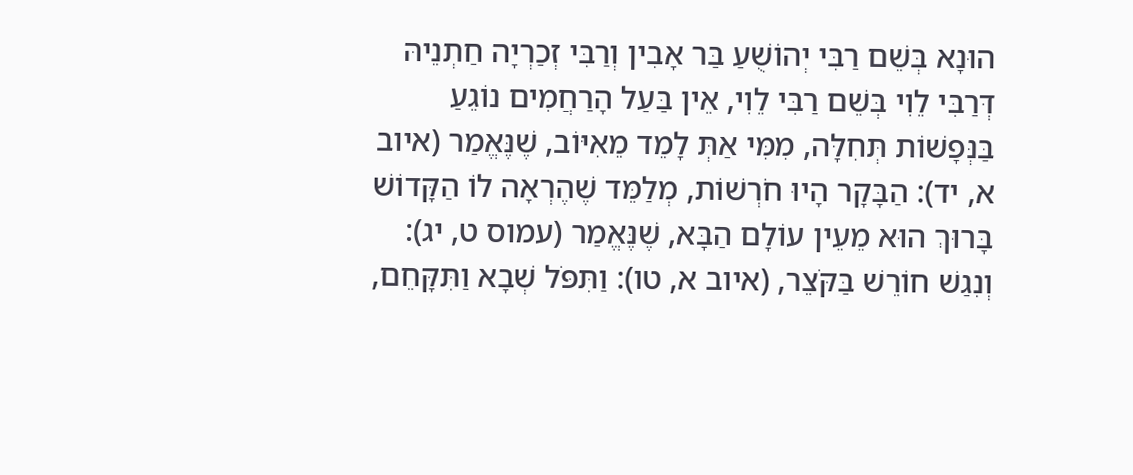הוּנָא בְּשֵׁם רַבִּי יְהוֹשֻׁעַ בַּר אָבִין וְרַבִּי זְכַרְיָה חַתְנֵיהּ דְּרַבִּי לֵוִי בְּשֵׁם רַבִּי לֵוִי, אֵין בַּעַל הָרַחֲמִים נוֹגֵעַ בַּנְּפָשׁוֹת תְּחִלָּה, מִמִּי אַתְּ לָמֵד מֵאִיּוֹב, שֶׁנֶּאֱמַר (איוב א, יד): הַבָּקָר הָיוּ חֹרְשׁוֹת, מְלַמֵּד שֶׁהֶרְאָה לוֹ הַקָּדוֹשׁ בָּרוּךְ הוּא מֵעֵין עוֹלָם הַבָּא, שֶׁנֶּאֱמַר (עמוס ט, יג): וְנִגַשׁ חוֹרֵשׁ בַּקֹּצֵר, (איוב א, טו): וַתִּפֹּל שְׁבָא וַתִּקָּחֵם,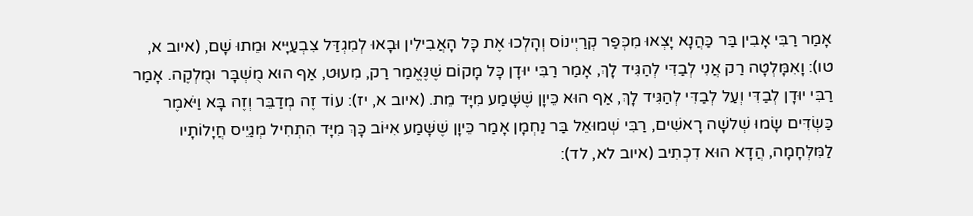אָמַר רַבִּי אָבִין בַּר כַּהֲנָא יָצְאוּ מִכְּפַר קְרַיְינוֹס וְהָלְכוּ אֶת כָּל הָאֲבִילִין וּבָאוּ לְמִגְדַּל צִבְעַיָּיא וּמֵתוּ שָׁם, (איוב א, טו): וָאִמָּלְטָה רַק אֲנִי לְבַדִּי לְהַגִּיד לָךְ, אָמַר רַבִּי יוּדָן כָּל מָקוֹם שֶׁנֶּאֱמַר רַק, מִעוּט, אַף הוּא מֻשְׁבָּר וּמֻלְקֶה. אָמַר רַבִּי יוּדָן לְבַדִּי וְעַל לְבַדִּי לְהַגִּיד לָךְ, אַף הוּא כֵּיוָן שֶׁשָּׁמַע מִיָּד מֵת. (איוב א, יז): עוֹד זֶה מְדַבֵּר וְזֶה בָּא וַיֹּאמֶר כַּשְׂדִּים שָׂמוּ שְׁלשָׁה רָאשִׁים, רַבִּי שְׁמוּאֵל בַּר נַחְמָן אָמַר כֵּיוָן שֶׁשָּׁמַע אִיּוֹב כָּךְ מִיָּד הִתְחִיל מְגַיֵיס חֲיָלוֹתָיו לַמִּלְחָמָה, הֲדָא הוּא דִכְתִיב (איוב לא, לד):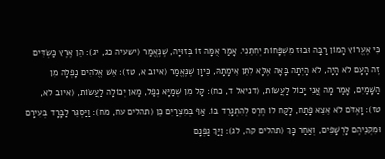כִּי אֶעֱרוֹץ הָמוֹן רַבָּה וּבוּז מִשְׁפָּחוֹת יְחִתֵּנִי. אָמַר אֻמָּה זוֹ בְּזוּיָה, שֶׁנֶּאֱמַר (ישעיה כג, יג): הֵן אֶרֶץ כַּשְׂדִּים זֶה הָעָם לֹא הָיָה, לֹא הָיְתָה בָּאָה אֶלָּא לִתֵּן אֵימָתָהּ, כֵּיוָן שֶׁנֶּאֱמַר (איוב א, טז): אֵשׁ אֱלֹהִים נָפְלָה מִן הַשָּׁמַיִם, אָמַר מָה אֲנִי יָכוֹל לַעֲשׂוֹת, (דניאל ד, כח): קָל מִן שְׁמַיָּא נְפַל, מַאן יְכוֹלָה לַעֲשׂוֹת, (איוב לא, טז): וָאֶדֹּם לֹא אֵצֵא פָתַח, לָקַח לוֹ חֶרֶס לְהִתְגָרֵד בּוֹ. אַף בְּמִצְרַיִם כֵּן (תהלים עח, מח): וַיַּסְגֵּר לַבָּרָד בְּעִירָם וּמִקְנֵיהֶם לָרְשָׁפִים, וְאַחַר כָּךְ (תהלים קה, לג): וַיַּךְ גַפְנָם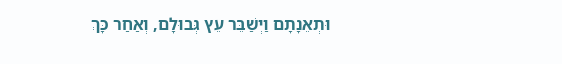וּתְאֵנָתָם וַיְשַׁבֵּר עֵץ גְּבוּלָם, וְאַחַר כָּךְ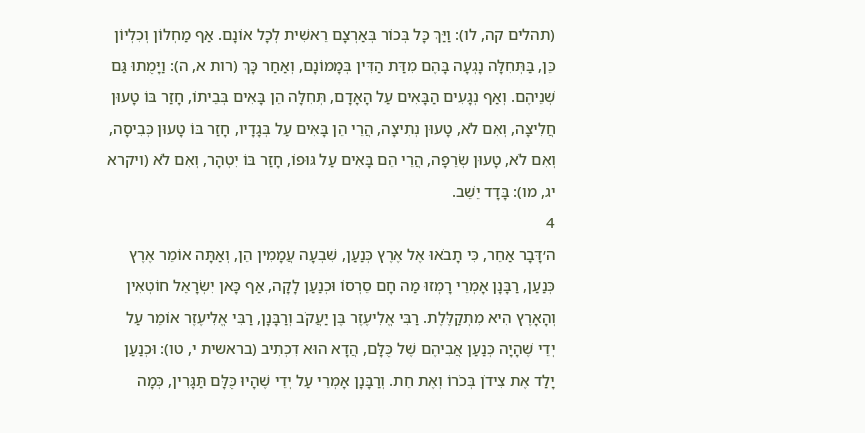(תהלים קה, לו): וַיַּךְ כָּל בְּכוֹר בְּאַרְצָם רֵאשִׁית לְכָל אוֹנָם. אַף מַחְלוֹן וְכִלְיוֹן כֵּן, בַּתְּחִלָּה נָגְעָה בָּהֶם מִדַּת הַדִּין בְּמָמוֹנָם, וְאַחַר כָּךְ (רות א, ה): וַיָּמֻתוּ גַּם שְׁנֵיהֶם. וְאַף נְגָעִים הַבָּאִים עַל הָאָדָם, תְּחִלָּה הֵן בָּאִים בְּבֵיתוֹ, חָזַר בּוֹ טָעוּן חֲלִיצָה, וְאִם לֹא, טָעוּן נְתִיצָה, הֲרֵי הֵן בָּאִים עַל בְּגָדָיו, חָזַר בּוֹ טָעוּן כְּבִיסָה, וְאִם לֹא, טָעוּן שְׂרֵפָה, הֲרֵי הֵם בָּאִים עַל גּוּפוֹ, חָזַר בּוֹ יִטְהָר, וְאִם לֹא (ויקרא יג, מו): בָּדָד יֵשֵׁב.
4
ה׳דָּבָר אַחֵר, כִּי תָבֹאוּ אֶל אֶרֶץ כְּנַעַן, שִׁבְעָה עֲמָמִין הֵן, וְאַתָּה אוֹמֵר אֶרֶץ כְּנַעַן, רַבָּנָן אָמְרֵי רָמְזוּ מַה חָם סֵרְסוֹ וּכְנַעַן לָקָה, אַף כָּאן יִשְׂרָאֵל חוֹטְאִין וְהָאָרֶץ הִיא מִתְקַלֶּלֶת. רַבִּי אֱלִיעֶזֶר בֶּן יַעֲקֹב וְרַבָּנָן, רַבִּי אֱלִיעֶזֶר אוֹמֵר עַל יְדֵי שֶׁהָיָה כְּנַעַן אֲבִיהֶם שֶׁל כֻּלָּם, הֲדָא הוּא דִכְתִיב (בראשית י, טו): וּכְנַעַן יָלַד אֶת צִידֹן בְּכֹרוֹ וְאֶת חֵת. וְרַבָּנָן אָמְרֵי עַל יְדֵי שֶׁהָיוּ כֻּלָּם תַּגָּרִין, כְּמָה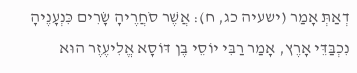דְאַתְּ אָמַר (ישעיה כג, ח): אֲשֶׁר סֹחֲרֶיהָ שָׂרִים כִּנְעָנֶיהָ נִכְבַּדֵּי אָרֶץ, אָמַר רַבִּי יוֹסֵי בֶּן דּוֹסָא אֱלִיעֶזֶר הוּא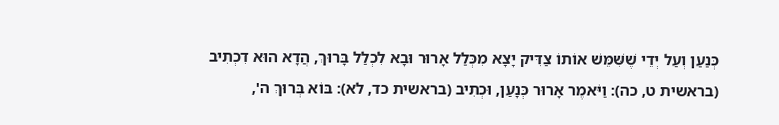כְּנַעַן וְעַל יְדֵי שֶׁשִּׁמֵּשׁ אוֹתוֹ צַדִּיק יָצָא מִכְּלַל אָרוּר וּבָא לִכְלַל בָּרוּךְ, הֲדָא הוּא דִכְתִיב (בראשית ט, כה): וַיֹּאמֶר אָרוּר כְּנָעַן, וּכְתִיב (בראשית כד, לא): בּוֹא בְּרוּךְ ה',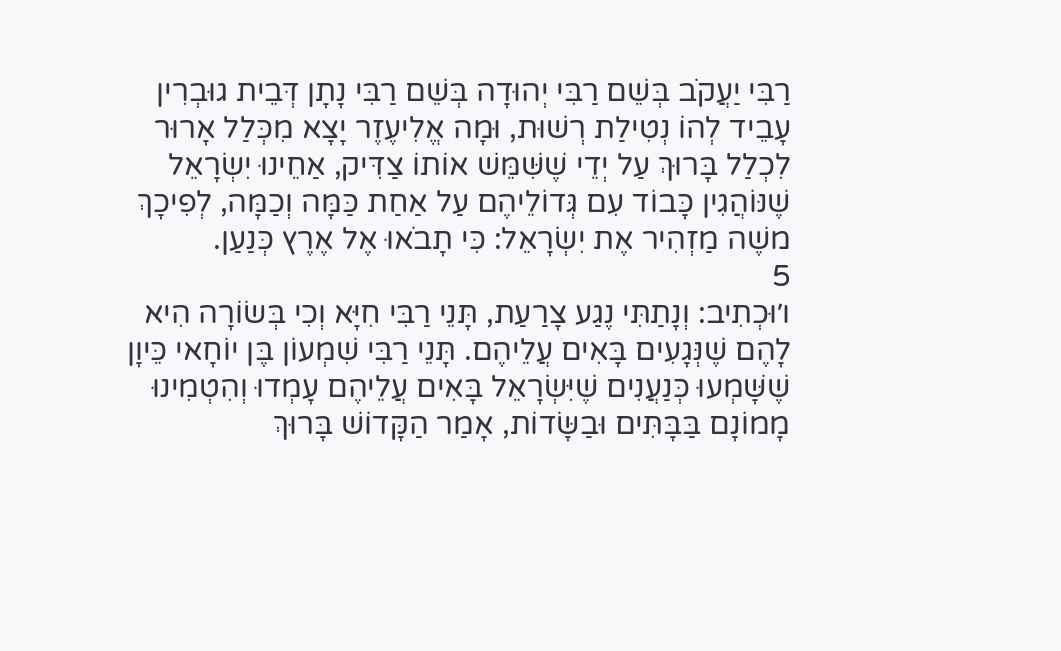רַבִּי יַעֲקֹב בְּשֵׁם רַבִּי יְהוּדָה בְּשֵׁם רַבִּי נָתָן דְּבֵית גוּבְרִין עָבֵיד לְהוֹ נְטִילַת רְשׁוּת, וּמָה אֱלִיעֶזֶר יָצָא מִכְּלַל אָרוּר לִכְלַל בָּרוּךְ עַל יְדֵי שֶׁשִּׁמֵּשׁ אוֹתוֹ צַדִּיק, אַחֵינוּ יִשְׂרָאֵל שֶׁנּוֹהֲגִין כָּבוֹד עִם גְּדוֹלֵיהֶם עַל אַחַת כַּמָּה וְכַמָּה, לְפִיכָךְ משֶׁה מַזְהִיר אֶת יִשְׂרָאֵל: כִּי תָבֹאוּ אֶל אֶרֶץ כְּנַעַן.
5
ו׳וּכְתִיב: וְנָתַתִּי נֶגַע צָרַעַת, תָּנֵי רַבִּי חִיָּא וְכִי בְּשׂוֹרָה הִיא לָהֶם שֶׁנְּגָעִים בָּאִים עֲלֵיהֶם. תָּנֵי רַבִּי שִׁמְעוֹן בֶּן יוֹחָאי כֵּיוָן שֶׁשָּׁמְעוּ כְּנַעֲנִים שֶׁיִּשְׂרָאֵל בָּאִים עֲלֵיהֶם עָמְדוּ וְהִטְמִינוּ מָמוֹנָם בַּבָּתִּים וּבַשָּׂדוֹת, אָמַר הַקָּדוֹשׁ בָּרוּךְ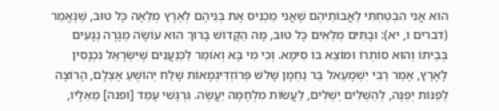הוּא אֲנִי הִבְטַחְתִּי לַאֲבוֹתֵיהֶם שֶׁאֲנִי מַכְנִיס אֶת בְּנֵיהֶם לְאֶרֶץ מְלֵאָה כָּל טוּב, שֶׁנֶּאֱמַר (דברים ו, יא): וּבָתִּים מְלֵאִים כָּל טוּב, מָה הַקָּדוֹשׁ בָּרוּךְ הוּא עוֹשֶׂה מְגָרֶה נְגָעִים בְּבֵיתוֹ וְהוּא סוֹתְרוֹ וּמוֹצֵא בּוֹ סִימָא. וְכִי מִי בָּא וְאוֹמֵר לַכְּנַעֲנִים שֶׁיִּשְׂרָאֵל נִכְנָסִין לָאָרֶץ, אָמַר רַבִּי יִשְׁמָעֵאל בַּר נַחְמָן שָׁלשׁ פְּרוֹזְדִּיגְמָאוֹת שָׁלַח יְהוֹשֻׁעַ אֶצְלָם, הָרוֹצֶה לְפַנּוֹת יְפַנֶּה, לְהַשְׁלִים יַשְׁלִים, לַעֲשׂוֹת מִלְחָמָה יַעֲשֶׂה. גִּרְגָּשִׁי עָמַד [ופנה] מֵאֵלָיו,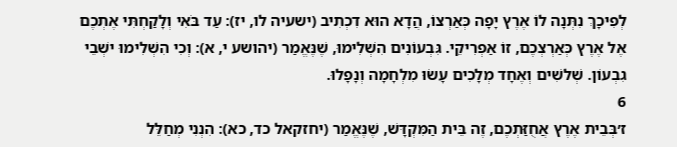לְפִיכָךְ נִתְּנָה לוֹ אֶרֶץ יָפָה כְּאַרְצוֹ, הֲדָא הוּא דִכְתִיב (ישעיה לו, יז): עַד בֹּאִי וְלָקַחְתִּי אֶתְכֶם אֶל אֶרֶץ כְּאַרְצְכֶם, זוֹ אַפְרִיקֵי. גִּבְעוֹנִים הִשְׁלִימוּ, שֶׁנֶּאֱמַר (יהושע י, א): וְכִי הִשְׁלִימוּ ישְׁבֵי גִבְעוֹן. שְׁלשִׁים וְאֶחָד מְלָכִים עָשׂוּ מִלְחָמָה וְנָפָלוּ.
6
ז׳בְּבֵית אֶרֶץ אֲחֻזַּתְכֶם, זֶה בֵּית הַמִּקְדָּשׁ, שֶׁנֶּאֱמַר (יחזקאל כד, כא): הִנְנִי מְחַלֵּל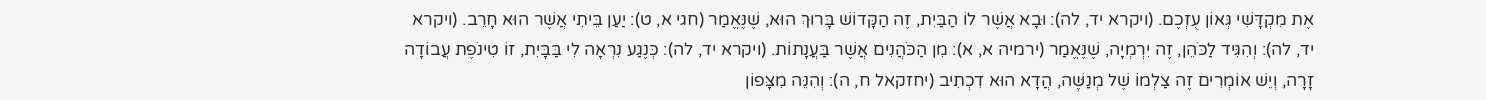אֶת מִקְדָּשִׁי גְּאוֹן עֻזְכֶם. (ויקרא יד, לה): וּבָא אֲשֶׁר לוֹ הַבַּיִת, זֶה הַקָּדוֹשׁ בָּרוּךְ הוּא, שֶׁנֶּאֱמַר (חגי א, ט): יַעַן בֵּיתִי אֲשֶׁר הוּא חָרֵב. (ויקרא יד, לה): וְהִגִּיד לַכֹּהֵן, זֶה יִרְמְיָה, שֶׁנֶּאֱמַר (ירמיה א, א): מִן הַכֹּהֲנִים אֲשֶׁר בַּעֲנָתוֹת. (ויקרא יד, לה): כְּנֶגַע נִרְאָה לִי בַּבָּיִת, זוֹ טִינֹפֶת עֲבוֹדָה זָרָה, וְיֵשׁ אוֹמְרִים זֶה צַלְמוֹ שֶׁל מְנַשֶּׁה, הֲדָא הוּא דִכְתִיב (יחזקאל ח, ה): וְהִנֵּה מִצָּפוֹן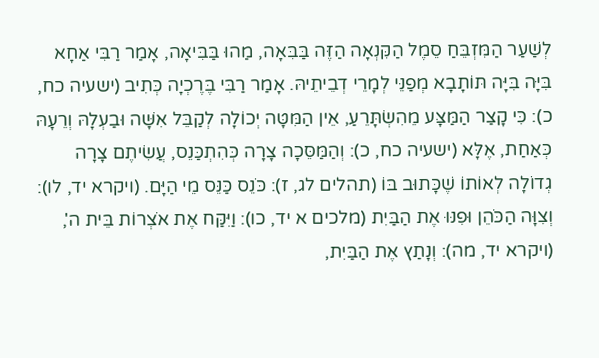לְשַׁעַר הַמִּזְבֵּחַ סֵמֶל הַקִּנְאָה הַזֶּה בַּבִּאָה, מַהוּ בַּבִּיאָה, אָמַר רַבִּי אַחָא בִּיָּה בִּיָּה תּוֹתָבָא מְפַנֵּי לְמָרֵי דְבֵיתֵיהּ. אָמַר רַבִּי בֶּרֶכְיָה כְּתִיב (ישעיה כח, כ): כִּי קָצַר הַמַּצָּע מֵהִשְׂתָּרֵעַ, אֵין הַמִּטָּה יְכוֹלָה לְקַבֵּל אִשָּׁה וּבַעְלָהּ וְרֵעָהּ כְּאַחַת, אֶלָּא (ישעיה כח, כ): וְהַמַּסֵּכָה צָרָה כְּהִתְכַּנֵס, עֲשִׂיתֶם צָרָה גְדוֹלָה לְאוֹתוֹ שֶׁכָּתוּב בּוֹ (תהלים לג, ז): כֹּנֵס כַּנֵּס מֵי הַיָּם. (ויקרא יד, לו): וְצִוָּה הַכֹּהֵן וּפִנּוּ אֶת הַבַּיִת (מלכים א יד, כו): וַיִּקַּח אֶת אֹצְרוֹת בֵּית ה', (ויקרא יד, מה): וְנָתַץ אֶת הַבַּיִת,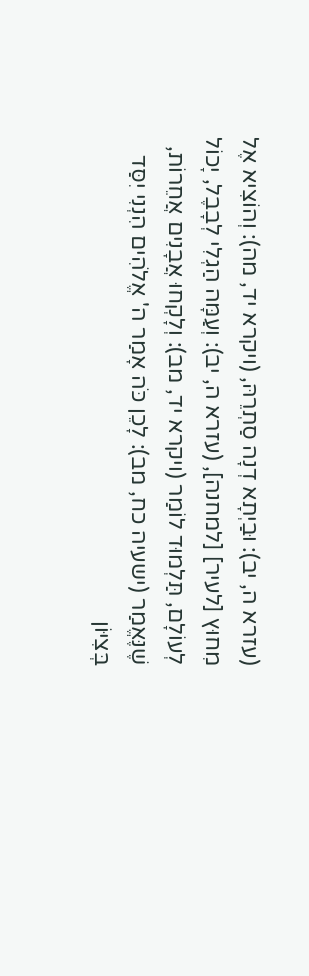(עזרא ה, יב): וּבַיְתָא דְנָה סַתְרֵהּ, (ויקרא יד, מה): וְהוֹצִיא אֶל מִחוּץ [לעיר] [למחנה], (עזרא ה, יב): וְעַמָּה הַגְלִי לְבָבֶל, יָכוֹל לְעוֹלָם, תַּלְמוּד לוֹמַר (ויקרא יד, מב): וְלָקְחוּ אֲבָנִים אֲחֵרוֹת, שֶׁנֶּאֱמַר (ישעיה כח, מב): לָכֵן כֹּה אָמַר ה' אֱלֹהִים הִנְנִי יִסַּד בְּצִיּוֹן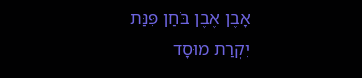אָבֶן אֶבֶן בֹּחַן פִּנַּת יִקְרַת מוּסָד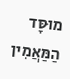מוּסָּד הַמַּאֲמִין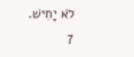לֹא יָחִישׁ.
7